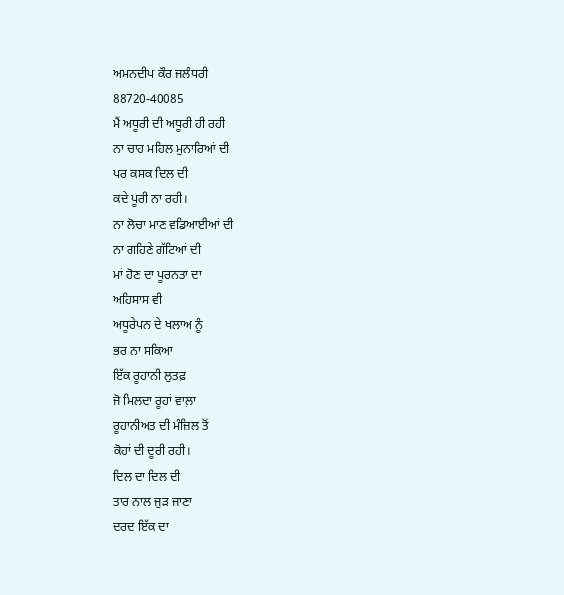ਅਮਨਦੀਪ ਕੌਰ ਜਲੰਧਰੀ
88720-40085
ਮੈਂ ਅਧੂਰੀ ਦੀ ਅਧੂਰੀ ਹੀ ਰਹੀ
ਨਾ ਚਾਹ ਮਹਿਲ ਮੁਨਾਰਿਆਂ ਦੀ
ਪਰ ਕਸਕ ਦਿਲ ਦੀ
ਕਦੇ ਪੂਰੀ ਨਾ ਰਹੀ।
ਨਾ ਲੋਚਾ ਮਾਣ ਵਡਿਆਈਆਂ ਦੀ
ਨਾ ਗਹਿਣੇ ਗੱਟਿਆਂ ਦੀ
ਮਾਂ ਹੋਣ ਦਾ ਪੂਰਨਤਾ ਦਾ
ਅਹਿਸਾਸ ਵੀ
ਅਧੂਰੇਪਨ ਦੇ ਖਲਾਅ ਨੂੰ
ਭਰ ਨਾ ਸਕਿਆ
ਇੱਕ ਰੂਹਾਨੀ ਲੁਤਫ਼
ਜੋ ਮਿਲਦਾ ਰੂਹਾਂ ਵਾਲ਼ਾ
ਰੂਹਾਨੀਅਤ ਦੀ ਮੰਜ਼ਿਲ ਤੋਂ
ਕੋਹਾਂ ਦੀ ਦੂਰੀ ਰਹੀ।
ਦਿਲ ਦਾ ਦਿਲ ਦੀ
ਤਾਰ ਨਾਲ ਜੁੜ ਜਾਣਾ
ਦਰਦ ਇੱਕ ਦਾ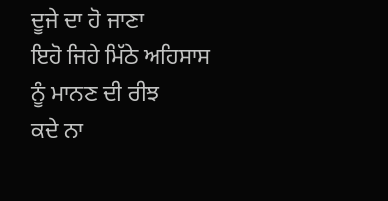ਦੂਜੇ ਦਾ ਹੋ ਜਾਣਾ
ਇਹੋ ਜਿਹੇ ਮਿੱਠੇ ਅਹਿਸਾਸ
ਨੂੰ ਮਾਨਣ ਦੀ ਰੀਝ
ਕਦੇ ਨਾ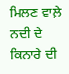ਮਿਲਣ ਵਾਲ਼ੇ
ਨਦੀ ਦੇ ਕਿਨਾਰੇ ਦੀ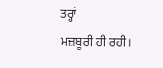ਤਰ੍ਹਾਂ
ਮਜ਼ਬੂਰੀ ਹੀ ਰਹੀ।